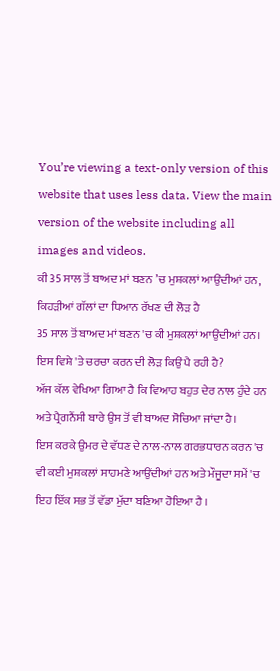You’re viewing a text-only version of this website that uses less data. View the main version of the website including all images and videos.
ਕੀ 35 ਸਾਲ ਤੋਂ ਬਾਅਦ ਮਾਂ ਬਣਨ ’ਚ ਮੁਸ਼ਕਲਾਂ ਆਉਂਦੀਆਂ ਹਨ, ਕਿਹੜੀਆਂ ਗੱਲਾਂ ਦਾ ਧਿਆਨ ਰੱਖਣ ਦੀ ਲੋੜ ਹੈ
35 ਸਾਲ ਤੋਂ ਬਾਅਦ ਮਾਂ ਬਣਨ 'ਚ ਕੀ ਮੁਸ਼ਕਲਾਂ ਆਉਂਦੀਆਂ ਹਨ। ਇਸ ਵਿਸ਼ੇ 'ਤੇ ਚਰਚਾ ਕਰਨ ਦੀ ਲੋੜ ਕਿਉਂ ਪੈ ਰਹੀ ਹੈ?
ਅੱਜ ਕੱਲ ਵੇਖਿਆ ਗਿਆ ਹੈ ਕਿ ਵਿਆਹ ਬਹੁਤ ਦੇਰ ਨਾਲ ਹੁੰਦੇ ਹਨ ਅਤੇ ਪ੍ਰੈਗਨੈਂਸੀ ਬਾਰੇ ਉਸ ਤੋਂ ਵੀ ਬਾਅਦ ਸੋਚਿਆ ਜਾਂਦਾ ਹੈ।
ਇਸ ਕਰਕੇ ਉਮਰ ਦੇ ਵੱਧਣ ਦੇ ਨਾਲ-ਨਾਲ ਗਰਭਧਾਰਨ ਕਰਨ 'ਚ ਵੀ ਕਈ ਮੁਸ਼ਕਲਾਂ ਸਾਹਮਣੇ ਆਉਂਦੀਆਂ ਹਨ ਅਤੇ ਮੌਜੂਦਾ ਸਮੇਂ 'ਚ ਇਹ ਇੱਕ ਸਭ ਤੋਂ ਵੱਡਾ ਮੁੱਦਾ ਬਣਿਆ ਹੋਇਆ ਹੈ ।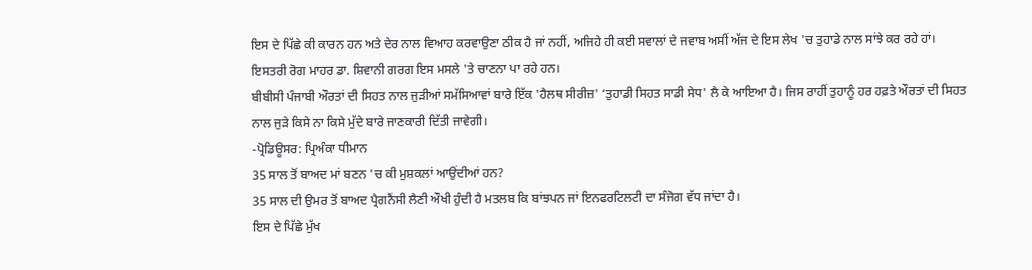ਇਸ ਦੇ ਪਿੱਛੇ ਕੀ ਕਾਰਨ ਹਨ ਅਤੇ ਦੇਰ ਨਾਲ ਵਿਆਹ ਕਰਵਾਉਣਾ ਠੀਕ ਹੈ ਜਾਂ ਨਹੀਂ, ਅਜਿਹੇ ਹੀ ਕਈ ਸਵਾਲਾਂ ਦੇ ਜਵਾਬ ਅਸੀਂ ਅੱਜ ਦੇ ਇਸ ਲੇਖ 'ਚ ਤੁਹਾਡੇ ਨਾਲ ਸਾਂਝੇ ਕਰ ਰਹੇ ਹਾਂ।
ਇਸਤਰੀ ਰੋਗ ਮਾਹਰ ਡਾ. ਸ਼ਿਵਾਨੀ ਗਰਗ ਇਸ ਮਸਲੇ 'ਤੇ ਚਾਣਨਾ ਪਾ ਰਹੇ ਹਨ।
ਬੀਬੀਸੀ ਪੰਜਾਬੀ ਔਰਤਾਂ ਦੀ ਸਿਹਤ ਨਾਲ ਜੁੜੀਆਂ ਸਮੱਸਿਆਵਾਂ ਬਾਰੇ ਇੱਕ 'ਹੈਲਥ ਸੀਰੀਜ਼' ‘ਤੁਹਾਡੀ ਸਿਹਤ ਸਾਡੀ ਸੇਧ' ਲੈ ਕੇ ਆਇਆ ਹੈ। ਜਿਸ ਰਾਹੀਂ ਤੁਹਾਨੂੰ ਹਰ ਹਫ਼ਤੇ ਔਰਤਾਂ ਦੀ ਸਿਹਤ ਨਾਲ ਜੁੜੇ ਕਿਸੇ ਨਾ ਕਿਸੇ ਮੁੱਦੇ ਬਾਰੇ ਜਾਣਕਾਰੀ ਦਿੱਤੀ ਜਾਵੇਗੀ।
-ਪ੍ਰੋਡਿਊਸਰ: ਪ੍ਰਿਅੰਕਾ ਧੀਮਾਨ
35 ਸਾਲ ਤੋਂ ਬਾਅਦ ਮਾਂ ਬਣਨ 'ਚ ਕੀ ਮੁਸ਼ਕਲਾਂ ਆਉਂਦੀਆਂ ਹਨ?
35 ਸਾਲ ਦੀ ਉਮਰ ਤੋਂ ਬਾਅਦ ਪ੍ਰੈਗਨੈਂਸੀ ਲੈਣੀ ਔਖੀ ਹੁੰਦੀ ਹੈ ਮਤਲਬ ਕਿ ਬਾਂਝਪਨ ਜਾਂ ਇਨਫਰਟਿਲਟੀ ਦਾ ਸੰਜੋਗ ਵੱਧ ਜਾਂਦਾ ਹੈ।
ਇਸ ਦੇ ਪਿੱਛੇ ਮੁੱਖ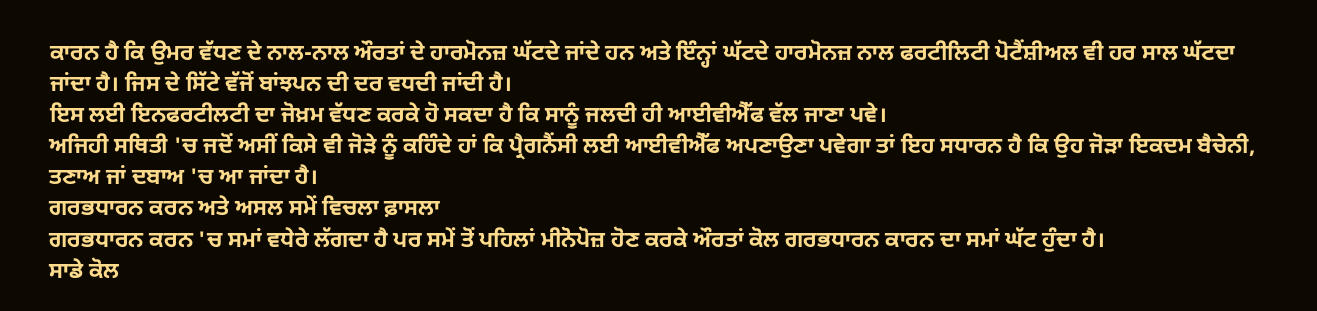ਕਾਰਨ ਹੈ ਕਿ ਉਮਰ ਵੱਧਣ ਦੇ ਨਾਲ-ਨਾਲ ਔਰਤਾਂ ਦੇ ਹਾਰਮੋਨਜ਼ ਘੱਟਦੇ ਜਾਂਦੇ ਹਨ ਅਤੇ ਇੰਨ੍ਹਾਂ ਘੱਟਦੇ ਹਾਰਮੋਨਜ਼ ਨਾਲ ਫਰਟੀਲਿਟੀ ਪੋਟੈਂਸ਼ੀਅਲ ਵੀ ਹਰ ਸਾਲ ਘੱਟਦਾ ਜਾਂਦਾ ਹੈ। ਜਿਸ ਦੇ ਸਿੱਟੇ ਵੱਜੋਂ ਬਾਂਝਪਨ ਦੀ ਦਰ ਵਧਦੀ ਜਾਂਦੀ ਹੈ।
ਇਸ ਲਈ ਇਨਫਰਟੀਲਟੀ ਦਾ ਜੋਖ਼ਮ ਵੱਧਣ ਕਰਕੇ ਹੋ ਸਕਦਾ ਹੈ ਕਿ ਸਾਨੂੰ ਜਲਦੀ ਹੀ ਆਈਵੀਐੱਫ ਵੱਲ ਜਾਣਾ ਪਵੇ।
ਅਜਿਹੀ ਸਥਿਤੀ 'ਚ ਜਦੋਂ ਅਸੀਂ ਕਿਸੇ ਵੀ ਜੋੜੇ ਨੂੰ ਕਹਿੰਦੇ ਹਾਂ ਕਿ ਪ੍ਰੈਗਨੈਂਸੀ ਲਈ ਆਈਵੀਐੱਫ ਅਪਣਾਉਣਾ ਪਵੇਗਾ ਤਾਂ ਇਹ ਸਧਾਰਨ ਹੈ ਕਿ ਉਹ ਜੋੜਾ ਇਕਦਮ ਬੈਚੇਨੀ, ਤਣਾਅ ਜਾਂ ਦਬਾਅ 'ਚ ਆ ਜਾਂਦਾ ਹੈ।
ਗਰਭਧਾਰਨ ਕਰਨ ਅਤੇ ਅਸਲ ਸਮੇਂ ਵਿਚਲਾ ਫ਼ਾਸਲਾ
ਗਰਭਧਾਰਨ ਕਰਨ 'ਚ ਸਮਾਂ ਵਧੇਰੇ ਲੱਗਦਾ ਹੈ ਪਰ ਸਮੇਂ ਤੋਂ ਪਹਿਲਾਂ ਮੀਨੋਪੋਜ਼ ਹੋਣ ਕਰਕੇ ਔਰਤਾਂ ਕੋਲ ਗਰਭਧਾਰਨ ਕਾਰਨ ਦਾ ਸਮਾਂ ਘੱਟ ਹੁੰਦਾ ਹੈ।
ਸਾਡੇ ਕੋਲ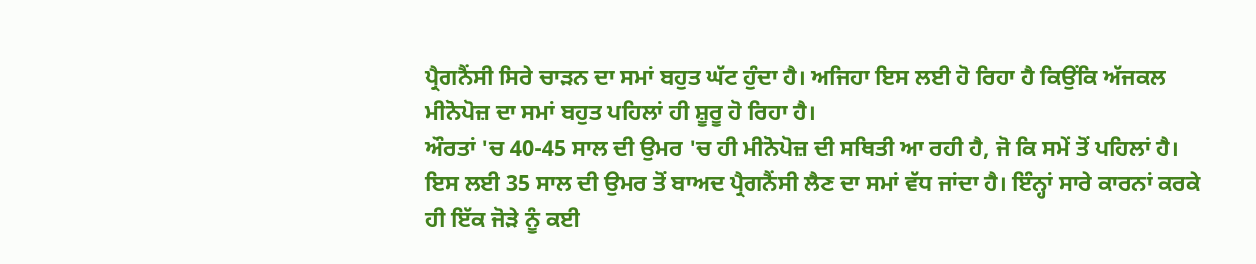ਪ੍ਰੈਗਨੈਂਸੀ ਸਿਰੇ ਚਾੜਨ ਦਾ ਸਮਾਂ ਬਹੁਤ ਘੱਟ ਹੁੰਦਾ ਹੈ। ਅਜਿਹਾ ਇਸ ਲਈ ਹੋ ਰਿਹਾ ਹੈ ਕਿਉਂਕਿ ਅੱਜਕਲ ਮੀਨੋਪੋਜ਼ ਦਾ ਸਮਾਂ ਬਹੁਤ ਪਹਿਲਾਂ ਹੀ ਸ਼ੂਰੂ ਹੋ ਰਿਹਾ ਹੈ।
ਔਰਤਾਂ 'ਚ 40-45 ਸਾਲ ਦੀ ਉਮਰ 'ਚ ਹੀ ਮੀਨੋਪੋਜ਼ ਦੀ ਸਥਿਤੀ ਆ ਰਹੀ ਹੈ, ਜੋ ਕਿ ਸਮੇਂ ਤੋਂ ਪਹਿਲਾਂ ਹੈ।
ਇਸ ਲਈ 35 ਸਾਲ ਦੀ ਉਮਰ ਤੋਂ ਬਾਅਦ ਪ੍ਰੈਗਨੈਂਸੀ ਲੈਣ ਦਾ ਸਮਾਂ ਵੱਧ ਜਾਂਦਾ ਹੈ। ਇੰਨ੍ਹਾਂ ਸਾਰੇ ਕਾਰਨਾਂ ਕਰਕੇ ਹੀ ਇੱਕ ਜੋੜੇ ਨੂੰ ਕਈ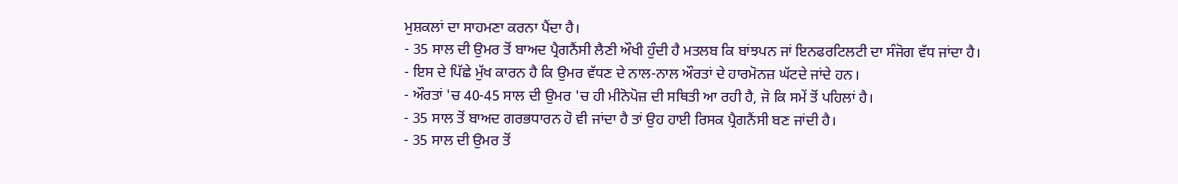ਮੁਸ਼ਕਲਾਂ ਦਾ ਸਾਹਮਣਾ ਕਰਨਾ ਪੈਂਦਾ ਹੈ।
- 35 ਸਾਲ ਦੀ ਉਮਰ ਤੋਂ ਬਾਅਦ ਪ੍ਰੈਗਨੈਂਸੀ ਲੈਣੀ ਔਖੀ ਹੁੰਦੀ ਹੈ ਮਤਲਬ ਕਿ ਬਾਂਝਪਨ ਜਾਂ ਇਨਫਰਟਿਲਟੀ ਦਾ ਸੰਜੋਗ ਵੱਧ ਜਾਂਦਾ ਹੈ।
- ਇਸ ਦੇ ਪਿੱਛੇ ਮੁੱਖ ਕਾਰਨ ਹੈ ਕਿ ਉਮਰ ਵੱਧਣ ਦੇ ਨਾਲ-ਨਾਲ ਔਰਤਾਂ ਦੇ ਹਾਰਮੋਨਜ਼ ਘੱਟਦੇ ਜਾਂਦੇ ਹਨ।
- ਔਰਤਾਂ 'ਚ 40-45 ਸਾਲ ਦੀ ਉਮਰ 'ਚ ਹੀ ਮੀਨੋਪੋਜ਼ ਦੀ ਸਥਿਤੀ ਆ ਰਹੀ ਹੈ, ਜੋ ਕਿ ਸਮੇਂ ਤੋਂ ਪਹਿਲਾਂ ਹੈ।
- 35 ਸਾਲ ਤੋਂ ਬਾਅਦ ਗਰਭਧਾਰਨ ਹੋ ਵੀ ਜਾਂਦਾ ਹੈ ਤਾਂ ਉਹ ਹਾਈ ਰਿਸਕ ਪ੍ਰੈਗਨੈਂਸੀ ਬਣ ਜਾਂਦੀ ਹੈ।
- 35 ਸਾਲ ਦੀ ਉਮਰ ਤੋਂ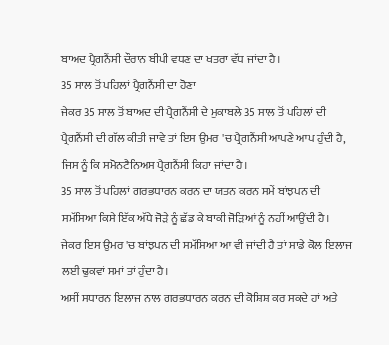ਬਾਅਦ ਪ੍ਰੈਗਨੈਂਸੀ ਦੌਰਾਨ ਬੀਪੀ ਵਧਣ ਦਾ ਖਤਰਾ ਵੱਧ ਜਾਂਦਾ ਹੈ।
35 ਸਾਲ ਤੋਂ ਪਹਿਲਾਂ ਪ੍ਰੈਗਨੈਂਸੀ ਦਾ ਹੋਣਾ
ਜੇਕਰ 35 ਸਾਲ ਤੋਂ ਬਾਅਦ ਦੀ ਪ੍ਰੈਗਨੈਂਸੀ ਦੇ ਮੁਕਾਬਲੇ 35 ਸਾਲ ਤੋਂ ਪਹਿਲਾਂ ਦੀ ਪ੍ਰੈਗਨੈਂਸੀ ਦੀ ਗੱਲ ਕੀਤੀ ਜਾਵੇ ਤਾਂ ਇਸ ਉਮਰ 'ਚ ਪ੍ਰੈਗਨੈਂਸੀ ਆਪਣੇ ਆਪ ਹੁੰਦੀ ਹੈ, ਜਿਸ ਨੂੰ ਕਿ ਸਮੋਨਟੈਨਿਅਸ ਪ੍ਰੈਗਨੈਂਸੀ ਕਿਹਾ ਜਾਂਦਾ ਹੈ।
35 ਸਾਲ ਤੋਂ ਪਹਿਲਾਂ ਗਰਭਧਾਰਨ ਕਰਨ ਦਾ ਯਤਨ ਕਰਨ ਸਮੇਂ ਬਾਂਝਪਨ ਦੀ ਸਮੱਸਿਆ ਕਿਸੇ ਇੱਕ ਅੱਧੇ ਜੋੜੇ ਨੂੰ ਛੱਡ ਕੇ ਬਾਕੀ ਜੋੜਿਆਂ ਨੂੰ ਨਹੀਂ ਆਉਂਦੀ ਹੈ।
ਜੇਕਰ ਇਸ ਉਮਰ 'ਚ ਬਾਂਝਪਨ ਦੀ ਸਮੱਸਿਆ ਆ ਵੀ ਜਾਂਦੀ ਹੈ ਤਾਂ ਸਾਡੇ ਕੋਲ ਇਲਾਜ ਲਈ ਢੁਕਵਾਂ ਸਮਾਂ ਤਾਂ ਹੁੰਦਾ ਹੈ।
ਅਸੀਂ ਸਧਾਰਨ ਇਲਾਜ ਨਾਲ ਗਰਭਧਾਰਨ ਕਰਨ ਦੀ ਕੋਸ਼ਿਸ਼ ਕਰ ਸਕਦੇ ਹਾਂ ਅਤੇ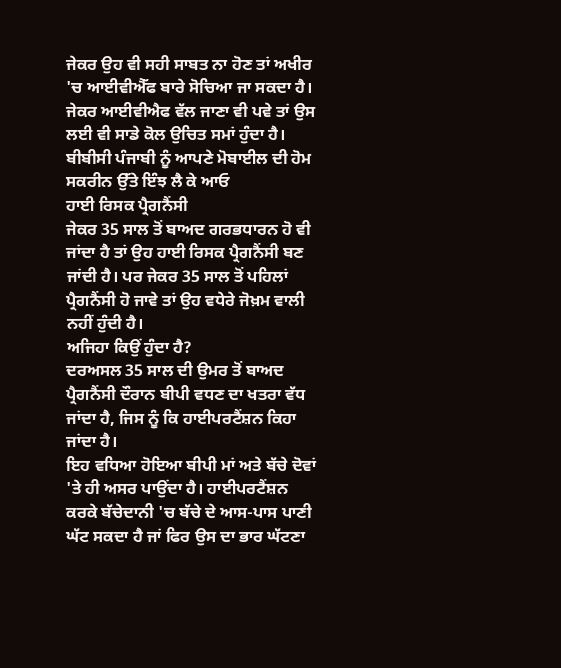ਜੇਕਰ ਉਹ ਵੀ ਸਹੀ ਸਾਬਤ ਨਾ ਹੋਣ ਤਾਂ ਅਖੀਰ 'ਚ ਆਈਵੀਐੱਫ ਬਾਰੇ ਸੋਚਿਆ ਜਾ ਸਕਦਾ ਹੈ।
ਜੇਕਰ ਆਈਵੀਐਫ ਵੱਲ ਜਾਣਾ ਵੀ ਪਵੇ ਤਾਂ ਉਸ ਲਈ ਵੀ ਸਾਡੇ ਕੋਲ ਉਚਿਤ ਸਮਾਂ ਹੁੰਦਾ ਹੈ।
ਬੀਬੀਸੀ ਪੰਜਾਬੀ ਨੂੰ ਆਪਣੇ ਮੋਬਾਈਲ ਦੀ ਹੋਮ ਸਕਰੀਨ ਉੱਤੇ ਇੰਝ ਲੈ ਕੇ ਆਓ
ਹਾਈ ਰਿਸਕ ਪ੍ਰੈਗਨੈਂਸੀ
ਜੇਕਰ 35 ਸਾਲ ਤੋਂ ਬਾਅਦ ਗਰਭਧਾਰਨ ਹੋ ਵੀ ਜਾਂਦਾ ਹੈ ਤਾਂ ਉਹ ਹਾਈ ਰਿਸਕ ਪ੍ਰੈਗਨੈਂਸੀ ਬਣ ਜਾਂਦੀ ਹੈ। ਪਰ ਜੇਕਰ 35 ਸਾਲ ਤੋਂ ਪਹਿਲਾਂ ਪ੍ਰੈਗਨੈਂਸੀ ਹੋ ਜਾਵੇ ਤਾਂ ਉਹ ਵਧੇਰੇ ਜੋਖ਼ਮ ਵਾਲੀ ਨਹੀਂ ਹੁੰਦੀ ਹੈ।
ਅਜਿਹਾ ਕਿਉਂ ਹੁੰਦਾ ਹੈ?
ਦਰਅਸਲ 35 ਸਾਲ ਦੀ ਉਮਰ ਤੋਂ ਬਾਅਦ ਪ੍ਰੈਗਨੈਂਸੀ ਦੌਰਾਨ ਬੀਪੀ ਵਧਣ ਦਾ ਖਤਰਾ ਵੱਧ ਜਾਂਦਾ ਹੈ, ਜਿਸ ਨੂੰ ਕਿ ਹਾਈਪਰਟੈਂਸ਼ਨ ਕਿਹਾ ਜਾਂਦਾ ਹੈ।
ਇਹ ਵਧਿਆ ਹੋਇਆ ਬੀਪੀ ਮਾਂ ਅਤੇ ਬੱਚੇ ਦੋਵਾਂ 'ਤੇ ਹੀ ਅਸਰ ਪਾਉਂਦਾ ਹੈ। ਹਾਈਪਰਟੈਂਸ਼ਨ ਕਰਕੇ ਬੱਚੇਦਾਨੀ 'ਚ ਬੱਚੇ ਦੇ ਆਸ-ਪਾਸ ਪਾਣੀ ਘੱਟ ਸਕਦਾ ਹੈ ਜਾਂ ਫਿਰ ਉਸ ਦਾ ਭਾਰ ਘੱਟਣਾ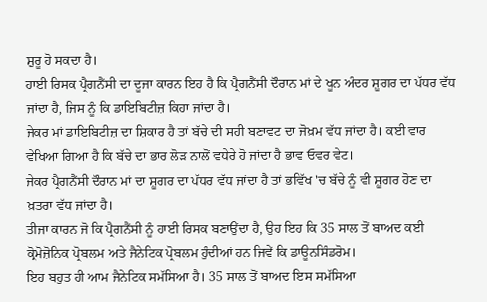ਸ਼ੁਰੂ ਹੋ ਸਕਦਾ ਹੈ।
ਹਾਈ ਰਿਸਕ ਪ੍ਰੈਗਨੈਂਸੀ ਦਾ ਦੂਜਾ ਕਾਰਨ ਇਹ ਹੈ ਕਿ ਪ੍ਰੈਗਨੈਂਸੀ ਦੌਰਾਨ ਮਾਂ ਦੇ ਖੂਨ ਅੰਦਰ ਸ਼ੂਗਰ ਦਾ ਪੱਧਰ ਵੱਧ ਜਾਂਦਾ ਹੈ, ਜਿਸ ਨੂੰ ਕਿ ਡਾਇਬਿਟੀਜ਼ ਕਿਹਾ ਜਾਂਦਾ ਹੈ।
ਜੇਕਰ ਮਾਂ ਡਾਇਬਿਟੀਜ਼ ਦਾ ਸ਼ਿਕਾਰ ਹੈ ਤਾਂ ਬੱਚੇ ਦੀ ਸਹੀ ਬਣਾਵਟ ਦਾ ਜੋਖ਼ਮ ਵੱਧ ਜਾਂਦਾ ਹੈ। ਕਈ ਵਾਰ ਵੇਖਿਆ ਗਿਆ ਹੈ ਕਿ ਬੱਚੇ ਦਾ ਭਾਰ ਲੋੜ ਨਾਲੋਂ ਵਧੇਰੇ ਹੋ ਜਾਂਦਾ ਹੈ ਭਾਵ ਓਵਰ ਵੇਟ।
ਜੇਕਰ ਪ੍ਰੈਗਨੈਂਸੀ ਦੌਰਾਨ ਮਾਂ ਦਾ ਸ਼ੂਗਰ ਦਾ ਪੱਧਰ ਵੱਧ ਜਾਂਦਾ ਹੈ ਤਾਂ ਭਵਿੱਖ 'ਚ ਬੱਚੇ ਨੂੰ ਵੀ ਸ਼ੂਗਰ ਹੋਣ ਦਾ ਖ਼ਤਰਾ ਵੱਧ ਜਾਂਦਾ ਹੈ।
ਤੀਜਾ ਕਾਰਨ ਜੋ ਕਿ ਪ੍ਰੈਗਨੈਂਸੀ ਨੂੰ ਹਾਈ ਰਿਸਕ ਬਣਾਉਂਦਾ ਹੈ, ਉਹ ਇਹ ਕਿ 35 ਸਾਲ ਤੋਂ ਬਾਅਦ ਕਈ ਕ੍ਰੋਮੋਜ਼ੋਨਿਕ ਪ੍ਰੋਬਲਮ ਅਤੇ ਜੈਨੇਟਿਕ ਪ੍ਰੋਬਲਮ ਹੁੰਦੀਆਂ ਹਨ ਜਿਵੇਂ ਕਿ ਡਾਊਨਸਿੰਡਰੋਮ।
ਇਹ ਬਹੁਤ ਹੀ ਆਮ ਜੈਨੇਟਿਕ ਸਮੱਸਿਆ ਹੈ। 35 ਸਾਲ ਤੋਂ ਬਾਅਦ ਇਸ ਸਮੱਸਿਆ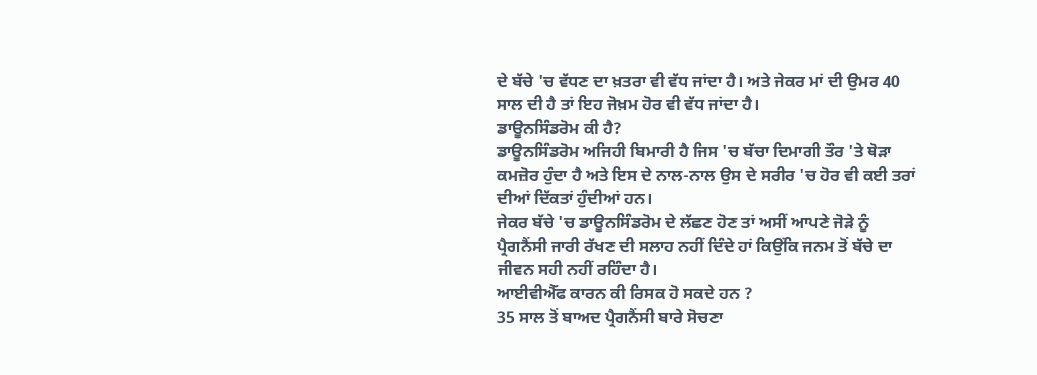ਦੇ ਬੱਚੇ 'ਚ ਵੱਧਣ ਦਾ ਖ਼ਤਰਾ ਵੀ ਵੱਧ ਜਾਂਦਾ ਹੈ। ਅਤੇ ਜੇਕਰ ਮਾਂ ਦੀ ਉਮਰ 40 ਸਾਲ ਦੀ ਹੈ ਤਾਂ ਇਹ ਜੋਖ਼ਮ ਹੋਰ ਵੀ ਵੱਧ ਜਾਂਦਾ ਹੈ।
ਡਾਊਨਸਿੰਡਰੋਮ ਕੀ ਹੈ?
ਡਾਊਨਸਿੰਡਰੋਮ ਅਜਿਹੀ ਬਿਮਾਰੀ ਹੈ ਜਿਸ 'ਚ ਬੱਚਾ ਦਿਮਾਗੀ ਤੌਰ 'ਤੇ ਥੋੜਾ ਕਮਜ਼ੋਰ ਹੁੰਦਾ ਹੈ ਅਤੇ ਇਸ ਦੇ ਨਾਲ-ਨਾਲ ਉਸ ਦੇ ਸਰੀਰ 'ਚ ਹੋਰ ਵੀ ਕਈ ਤਰਾਂ ਦੀਆਂ ਦਿੱਕਤਾਂ ਹੁੰਦੀਆਂ ਹਨ।
ਜੇਕਰ ਬੱਚੇ 'ਚ ਡਾਊਨਸਿੰਡਰੋਮ ਦੇ ਲੱਛਣ ਹੋਣ ਤਾਂ ਅਸੀਂ ਆਪਣੇ ਜੋੜੇ ਨੂੰ ਪ੍ਰੈਗਨੈਂਸੀ ਜਾਰੀ ਰੱਖਣ ਦੀ ਸਲਾਹ ਨਹੀਂ ਦਿੰਦੇ ਹਾਂ ਕਿਉਂਕਿ ਜਨਮ ਤੋਂ ਬੱਚੇ ਦਾ ਜੀਵਨ ਸਹੀ ਨਹੀਂ ਰਹਿੰਦਾ ਹੈ।
ਆਈਵੀਐੱਫ ਕਾਰਨ ਕੀ ਰਿਸਕ ਹੋ ਸਕਦੇ ਹਨ ?
35 ਸਾਲ ਤੋਂ ਬਾਅਦ ਪ੍ਰੈਗਨੈਂਸੀ ਬਾਰੇ ਸੋਚਣਾ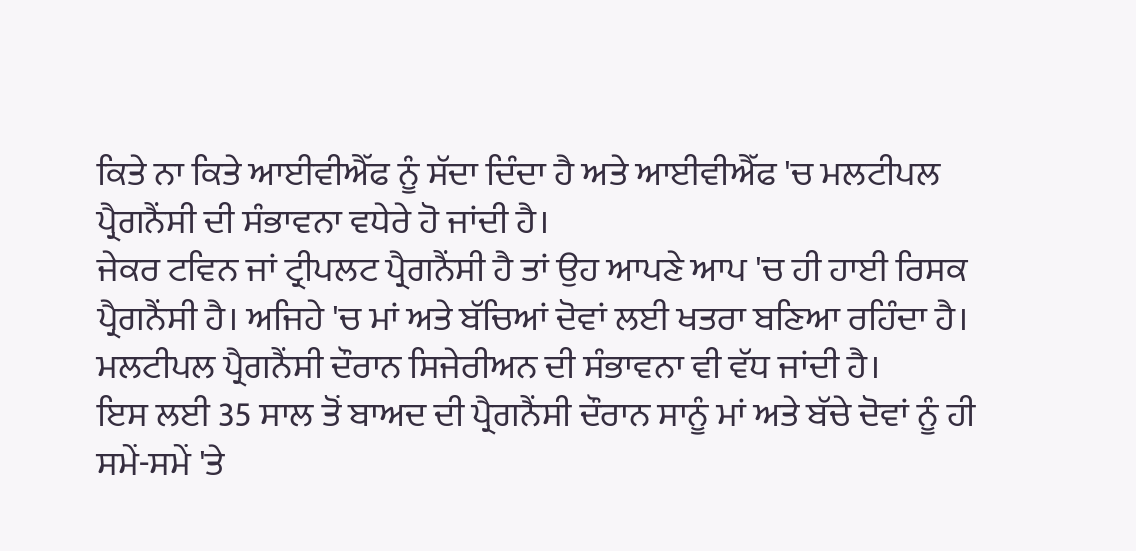ਕਿਤੇ ਨਾ ਕਿਤੇ ਆਈਵੀਐੱਫ ਨੂੰ ਸੱਦਾ ਦਿੰਦਾ ਹੈ ਅਤੇ ਆਈਵੀਐੱਫ 'ਚ ਮਲਟੀਪਲ ਪ੍ਰੈਗਨੈਂਸੀ ਦੀ ਸੰਭਾਵਨਾ ਵਧੇਰੇ ਹੋ ਜਾਂਦੀ ਹੈ।
ਜੇਕਰ ਟਵਿਨ ਜਾਂ ਟ੍ਰੀਪਲਟ ਪ੍ਰੈਗਨੈਂਸੀ ਹੈ ਤਾਂ ਉਹ ਆਪਣੇ ਆਪ 'ਚ ਹੀ ਹਾਈ ਰਿਸਕ ਪ੍ਰੈਗਨੈਂਸੀ ਹੈ। ਅਜਿਹੇ 'ਚ ਮਾਂ ਅਤੇ ਬੱਚਿਆਂ ਦੋਵਾਂ ਲਈ ਖਤਰਾ ਬਣਿਆ ਰਹਿੰਦਾ ਹੈ।
ਮਲਟੀਪਲ ਪ੍ਰੈਗਨੈਂਸੀ ਦੌਰਾਨ ਸਿਜੇਰੀਅਨ ਦੀ ਸੰਭਾਵਨਾ ਵੀ ਵੱਧ ਜਾਂਦੀ ਹੈ।
ਇਸ ਲਈ 35 ਸਾਲ ਤੋਂ ਬਾਅਦ ਦੀ ਪ੍ਰੈਗਨੈਂਸੀ ਦੌਰਾਨ ਸਾਨੂੰ ਮਾਂ ਅਤੇ ਬੱਚੇ ਦੋਵਾਂ ਨੂੰ ਹੀ ਸਮੇਂ-ਸਮੇਂ 'ਤੇ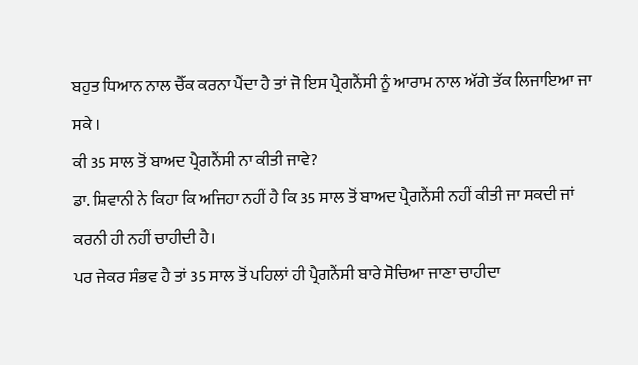ਬਹੁਤ ਧਿਆਨ ਨਾਲ ਚੈੱਕ ਕਰਨਾ ਪੈਂਦਾ ਹੈ ਤਾਂ ਜੋ ਇਸ ਪ੍ਰੈਗਨੈਂਸੀ ਨੂੰ ਆਰਾਮ ਨਾਲ ਅੱਗੇ ਤੱਕ ਲਿਜਾਇਆ ਜਾ ਸਕੇ ।
ਕੀ 35 ਸਾਲ ਤੋਂ ਬਾਅਦ ਪ੍ਰੈਗਨੈਂਸੀ ਨਾ ਕੀਤੀ ਜਾਵੇ?
ਡਾ. ਸ਼ਿਵਾਨੀ ਨੇ ਕਿਹਾ ਕਿ ਅਜਿਹਾ ਨਹੀਂ ਹੈ ਕਿ 35 ਸਾਲ ਤੋਂ ਬਾਅਦ ਪ੍ਰੈਗਨੈਂਸੀ ਨਹੀਂ ਕੀਤੀ ਜਾ ਸਕਦੀ ਜਾਂ ਕਰਨੀ ਹੀ ਨਹੀਂ ਚਾਹੀਦੀ ਹੈ।
ਪਰ ਜੇਕਰ ਸੰਭਵ ਹੈ ਤਾਂ 35 ਸਾਲ ਤੋਂ ਪਹਿਲਾਂ ਹੀ ਪ੍ਰੈਗਨੈਂਸੀ ਬਾਰੇ ਸੋਚਿਆ ਜਾਣਾ ਚਾਹੀਦਾ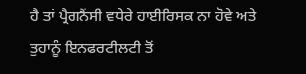ਹੈ ਤਾਂ ਪ੍ਰੈਗਨੈਂਸੀ ਵਧੇਰੇ ਹਾਈਰਿਸਕ ਨਾ ਹੋਵੇ ਅਤੇ ਤੁਹਾਨੂੰ ਇਨਫਰਟੀਲਟੀ ਤੋਂ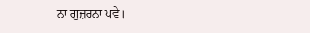ਨਾ ਗੁਜ਼ਰਨਾ ਪਵੇ।